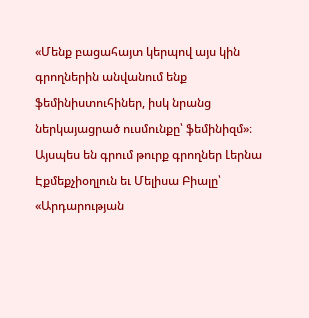«Մենք բացահայտ կերպով այս կին գրողներին անվանում ենք ֆեմինիստուհիներ, իսկ նրանց ներկայացրած ուսմունքը՝ ֆեմինիզմ»։ Այսպես են գրում թուրք գրողներ Լերնա Էքմեքչիօղլուն եւ Մելիսա Բիալը՝ «Արդարության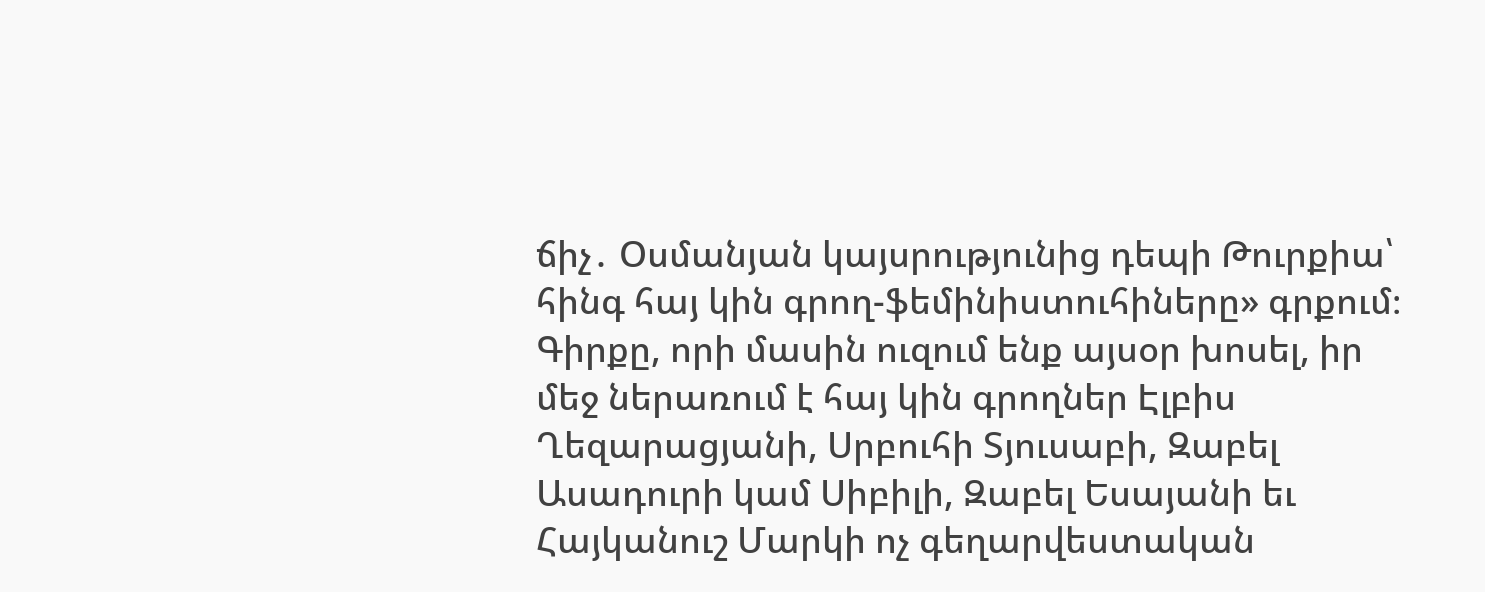ճիչ․ Օսմանյան կայսրությունից դեպի Թուրքիա՝ հինգ հայ կին գրող-ֆեմինիստուհիները» գրքում։ Գիրքը, որի մասին ուզում ենք այսօր խոսել, իր մեջ ներառում է հայ կին գրողներ Էլբիս Ղեզարացյանի, Սրբուհի Տյուսաբի, Զաբել Ասադուրի կամ Սիբիլի, Զաբել Եսայանի եւ Հայկանուշ Մարկի ոչ գեղարվեստական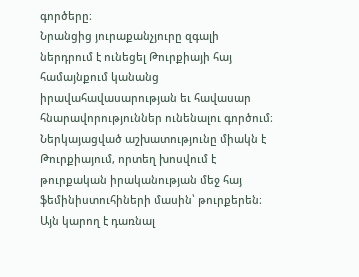գործերը։
Նրանցից յուրաքանչյուրը զգալի ներդրում է ունեցել Թուրքիայի հայ համայնքում կանանց իրավահավասարության եւ հավասար հնարավորություններ ունենալու գործում։ Ներկայացված աշխատությունը միակն է Թուրքիայում, որտեղ խոսվում է թուրքական իրականության մեջ հայ ֆեմինիստուհիների մասին՝ թուրքերեն։ Այն կարող է դառնալ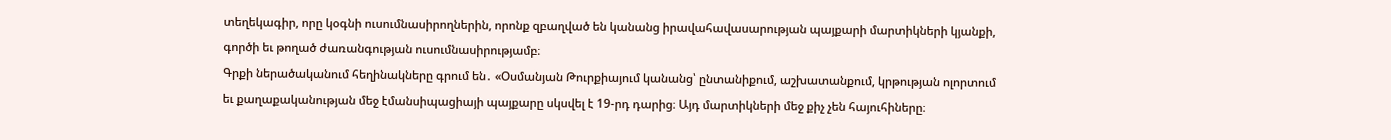տեղեկագիր, որը կօգնի ուսումնասիրողներին, որոնք զբաղված են կանանց իրավահավասարության պայքարի մարտիկների կյանքի, գործի եւ թողած ժառանգության ուսումնասիրությամբ։
Գրքի ներածականում հեղինակները գրում են․ «Օսմանյան Թուրքիայում կանանց՝ ընտանիքում, աշխատանքում, կրթության ոլորտում եւ քաղաքականության մեջ էմանսիպացիայի պայքարը սկսվել է 19-րդ դարից։ Այդ մարտիկների մեջ քիչ չեն հայուհիները։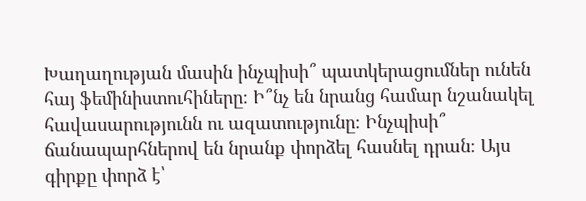Խաղաղության մասին ինչպիսի՞ պատկերացումներ ունեն հայ ֆեմինիստուհիները։ Ի՞նչ են նրանց համար նշանակել հավասարությունն ու ազատությունը։ Ինչպիսի՞ ճանապարհներով են նրանք փորձել հասնել դրան։ Այս գիրքը փորձ է՝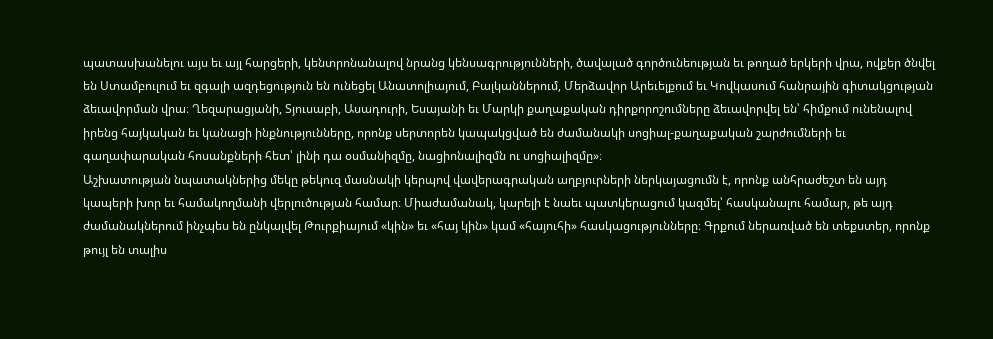պատասխանելու այս եւ այլ հարցերի, կենտրոնանալով նրանց կենսագրությունների, ծավալած գործունեության եւ թողած երկերի վրա, ովքեր ծնվել են Ստամբուլում եւ զգալի ազդեցություն են ունեցել Անատոլիայում, Բալկաններում, Մերձավոր Արեւելքում եւ Կովկասում հանրային գիտակցության ձեւավորման վրա։ Ղեզարացյանի, Տյուսաբի, Ասադուրի, Եսայանի եւ Մարկի քաղաքական դիրքորոշումները ձեւավորվել են՝ հիմքում ունենալով իրենց հայկական եւ կանացի ինքնությունները, որոնք սերտորեն կապակցված են ժամանակի սոցիալ-քաղաքական շարժումների եւ գաղափարական հոսանքների հետ՝ լինի դա օսմանիզմը, նացիոնալիզմն ու սոցիալիզմը»։
Աշխատության նպատակներից մեկը թեկուզ մասնակի կերպով վավերագրական աղբյուրների ներկայացումն է, որոնք անհրաժեշտ են այդ կապերի խոր եւ համակողմանի վերլուծության համար։ Միաժամանակ, կարելի է նաեւ պատկերացում կազմել՝ հասկանալու համար, թե այդ ժամանակներում ինչպես են ընկալվել Թուրքիայում «կին» եւ «հայ կին» կամ «հայուհի» հասկացությունները։ Գրքում ներառված են տեքստեր, որոնք թույլ են տալիս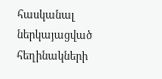հասկանալ ներկայացված հեղինակների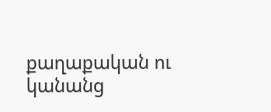քաղաքական ու կանանց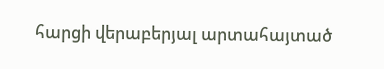հարցի վերաբերյալ արտահայտած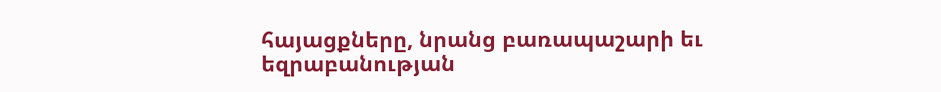հայացքները, նրանց բառապաշարի եւ եզրաբանության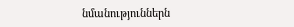նմանություններն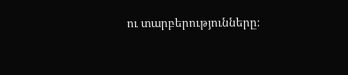ու տարբերությունները։